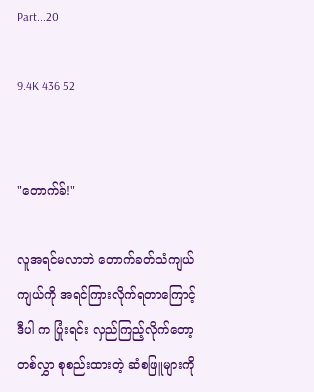Part...20

9.4K 436 52


"တောက်ခ်!"

လူအရင်မလာဘဲ တောက်ခတ်သံကျယ်
ကျယ်ကို အရင်ကြားလိုက်ရတာကြောင့်
ဒီပါ က ပြုံးရင်း လှည်ကြည့်လိုက်တော့
တစ်လွှာ စုစည်းထားတဲ့ ဆံစဖြူများကို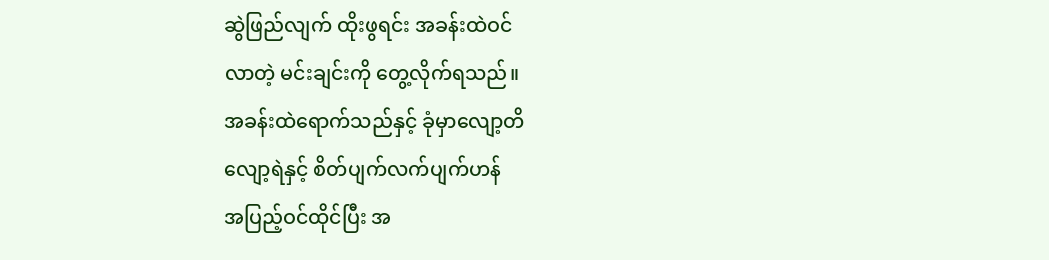ဆွဲဖြည်လျက် ထိုးဖွရင်း အခန်းထဲဝင်
လာတဲ့ မင်းချင်းကို တွေ့လိုက်ရသည်။
အခန်းထဲရောက်သည်နှင့် ခုံမှာလျော့တိ
လျော့ရဲနှင့် စိတ်ပျက်လက်ပျက်ဟန်
အပြည့်ဝင်ထိုင်ပြီး အ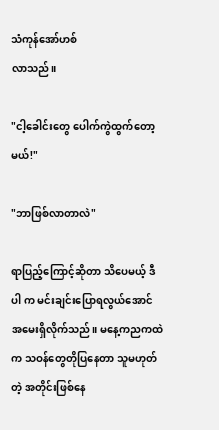သံကုန်အော်ဟစ်
လာသည်။

"ငါ့ခေါင်းတွေ ပေါက်ကွဲထွက်တော့မယ်!"

"ဘာဖြစ်လာတာလဲ"

ရာပြည့်ကြောင့်ဆိုတာ သိပေမယ့် ဒီပါ က မင်းချင်းပြောရလွယ်အောင် အမေးရှိလိုက်သည်။ မနေ့ကညကထဲက သဝန်တွေတိုပြနေတာ သူမဟုတ်တဲ့ အတိုင်းဖြစ်နေ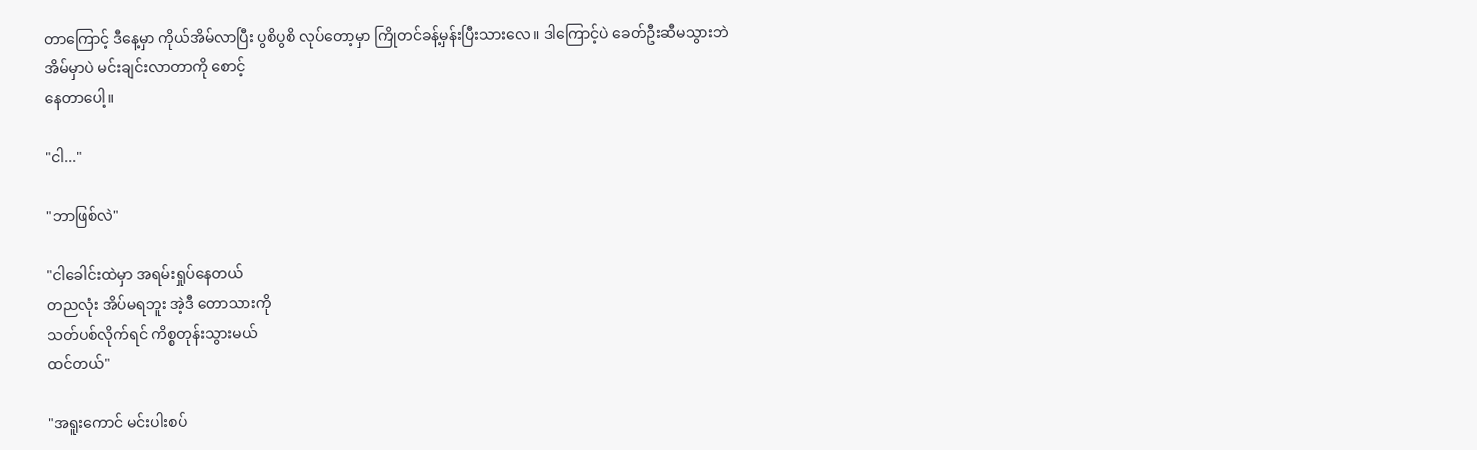တာကြောင့် ဒီနေ့မှာ ကိုယ်အိမ်လာပြီး ပွစိပွစိ လုပ်တော့မှာ ကြိုတင်ခန့်မှန်းပြီးသားလေ။ ဒါကြောင့်ပဲ ခေတ်ဦးဆီမသွားဘဲ
အိမ်မှာပဲ မင်းချင်းလာတာကို စောင့်
နေတာပေါ့။

"ငါ..."

"ဘာဖြစ်လဲ"

"ငါခေါင်းထဲမှာ အရမ်းရှုပ်နေတယ်
တညလုံး အိပ်မရဘူး အဲ့ဒီ တောသားကို
သတ်ပစ်လိုက်ရင် ကိစ္စတုန်းသွားမယ်
ထင်တယ်"

"အရူးကောင် မင်းပါးစပ်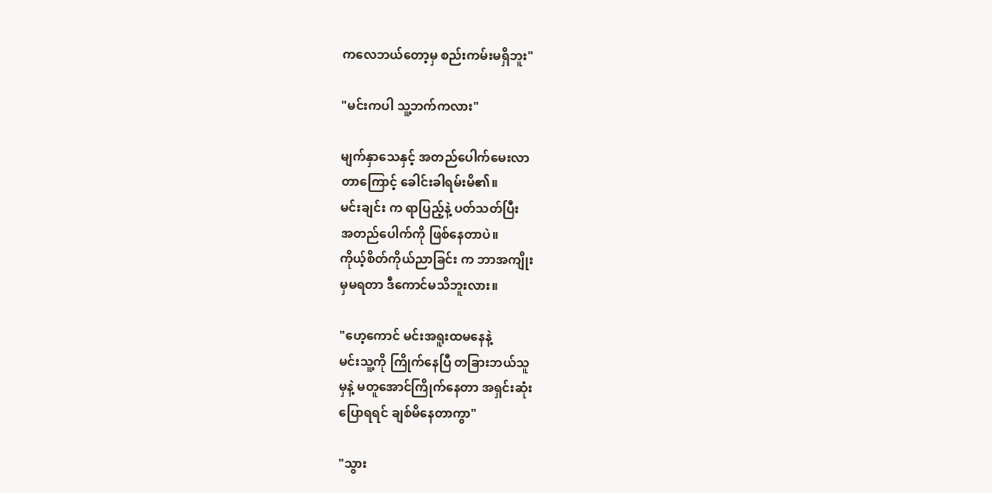ကလေဘယ်တော့မှ စည်းကမ်းမရှိဘူး"

"မင်းကပါ သူ့ဘက်ကလား"

မျက်နှာသေနှင့် အတည်ပေါက်မေးလာ
တာကြောင့် ခေါင်းခါရမ်းမိ၏။
မင်းချင်း က ရာပြည့်နဲ့ ပတ်သတ်ပြီး
အတည်ပေါက်ကို ဖြစ်နေတာပဲ။
ကိုယ့်စိတ်ကိုယ်ညာခြင်း က ဘာအကျိုး
မှမရတာ ဒီကောင်မသိဘူးလား။

"ဟေ့ကောင် မင်းအရူးထမနေနဲ့
မင်းသူ့ကို ကြိုက်နေပြီ တခြားဘယ်သူ
မှနဲ့ မတူအောင်ကြိုက်နေတာ အရှင်းဆုံး
ပြောရရင် ချစ်မိနေတာကွာ"

"သွား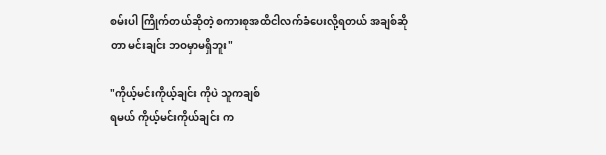စမ်းပါ ကြိုက်တယ်ဆိုတဲ့ စကားစုအထိငါလက်ခံပေးလို့ရတယ် အချစ်ဆို
တာ မင်းချင်း ဘဝမှာမရှိဘူး"

"ကိုယ့်မင်းကိုယ့်ချင်း ကိုပဲ သူကချစ်
ရမယ် ကိုယ့်မင်းကိုယ်ချင်း က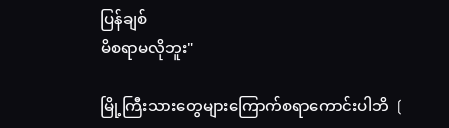ပြန်ချစ်
မိစရာမလိုဘူး"

မြို့ကြီးသားတွေများကြောက်စရာကောင်းပါဘိ ❲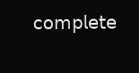𝖼𝗈𝗆𝗉𝗅𝖾𝗍𝖾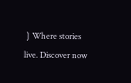❳Where stories live. Discover now